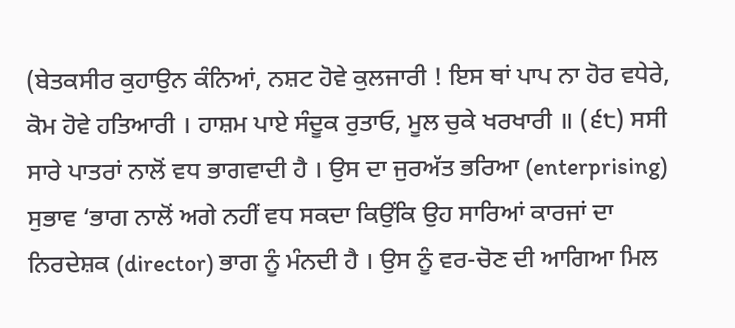(ਬੇਤਕਸੀਰ ਕੁਹਾਉਨ ਕੰਨਿਆਂ, ਨਸ਼ਟ ਹੋਵੇ ਕੁਲਜਾਰੀ ! ਇਸ ਥਾਂ ਪਾਪ ਨਾ ਹੋਰ ਵਧੇਰੇ, ਕੋਮ ਹੋਵੇ ਹਤਿਆਰੀ । ਹਾਸ਼ਮ ਪਾਏ ਸੰਦੂਕ ਰੁਤਾਓ, ਮੂਲ ਚੁਕੇ ਖਰਖਾਰੀ ॥ (੬੮) ਸਸੀ ਸਾਰੇ ਪਾਤਰਾਂ ਨਾਲੋਂ ਵਧ ਭਾਗਵਾਦੀ ਹੈ । ਉਸ ਦਾ ਜੁਰਅੱਤ ਭਰਿਆ (enterprising) ਸੁਭਾਵ ‘ਭਾਗ ਨਾਲੋਂ ਅਗੇ ਨਹੀਂ ਵਧ ਸਕਦਾ ਕਿਉਂਕਿ ਉਹ ਸਾਰਿਆਂ ਕਾਰਜਾਂ ਦਾ ਨਿਰਦੇਸ਼ਕ (director) ਭਾਗ ਨੂੰ ਮੰਨਦੀ ਹੈ । ਉਸ ਨੂੰ ਵਰ-ਚੋਣ ਦੀ ਆਗਿਆ ਮਿਲ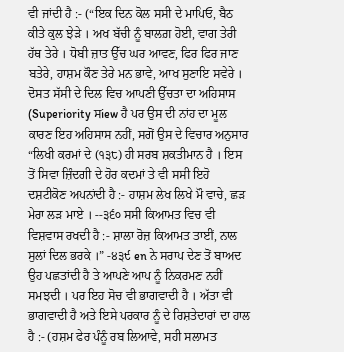ਵੀ ਜਾਂਦੀ ਹੈ :- (“ਇਕ ਦਿਨ ਕੋਲ ਸਸੀ ਦੇ ਮਾਪਿਓ, ਬੈਠ ਕੀਤੇ ਕੁਲ ਝੇੜੇ । ਅਖ ਬੱਚੀ ਨੂੰ ਬਾਲਗ਼ ਹੋਈ, ਵਾਗ ਤੇਰੀ ਹੱਥ ਤੇਰੇ । ਧੋਬੀ ਜ਼ਾਤ ਉੱਚ ਘਰ ਆਵਣ, ਫਿਰ ਫਿਰ ਜਾਣ ਬਤੇਰੇ, ਹਾਸ਼ਮ ਕੌਣ ਤੇਰੇ ਮਨ ਭਾਵੇ, ਆਖ ਸੁਣਾਇ ਸਵੇਰੇ । ਦੋਸਤ ਸੱਸੀ ਦੇ ਦਿਲ ਵਿਚ ਆਪਣੀ ਉੱਚਤਾ ਦਾ ਅਹਿਸਾਸ (Superiority ਸiew ਹੈ ਪਰ ਉਸ ਦੀ ਨਾਂਹ ਦਾ ਮੂਲ ਕਾਰਣ ਇਹ ਅਹਿਸਾਸ ਨਹੀਂ, ਸਗੋਂ ਉਸ ਦੇ ਵਿਚਾਰ ਅਨੁਸਾਰ “ਲਿਖੀ ਕਰਮਾਂ ਦੇ (੧੩੮) ਹੀ ਸਰਬ ਸ਼ਕਤੀਮਾਨ ਹੈ । ਇਸ ਤੋਂ ਸਿਵਾ ਜ਼ਿੰਦਗੀ ਦੇ ਹੋਰ ਕਦਮਾਂ ਤੇ ਵੀ ਸਸੀ ਇਹੋ ਦਸ਼ਟੀਕੋਣ ਅਪਨਾਂਦੀ ਹੈ :- ਹਾਸ਼ਮ ਲੇਖ ਲਿਖੇ ਮੌ ਵਾਚੇ, ਛੜ ਮੇਰਾ ਲੜ ਮਾਏ । --੩੬੦ ਸਸੀ ਕਿਆਮਤ ਵਿਚ ਵੀ ਵਿਸ਼ਵਾਸ ਰਖਦੀ ਹੈ :- ਸ਼ਾਲਾ ਰੋਜ਼ ਕਿਆਮਤ ਤਾਈਂ, ਨਾਲ ਸੁਲਾਂ ਦਿਲ ਭਰਕੇ ।” -੪੩੯ en ਨੇ ਸਰਾਪ ਦੇਣ ਤੋਂ ਬਾਅਦ ਉਹ ਪਛਤਾਂਦੀ ਹੈ ਤੇ ਆਪਣੇ ਆਪ ਨੂੰ ਨਿਕਰਮਣ ਨਹੀਂ ਸਮਝਦੀ । ਪਰ ਇਹ ਸੋਚ ਵੀ ਭਾਗਵਾਦੀ ਹੈ । ਅੱਤਾ ਵੀ ਭਾਗਵਾਦੀ ਹੈ ਅਤੇ ਇਸੇ ਪਰਕਾਰ ਨੂੰ ਦੇ ਰਿਸ਼ਤੇਦਾਰਾਂ ਦਾ ਹਾਲ ਹੈ :- (ਹਸ਼ਮ ਫੇਰ ਪੰਨੂੰ ਰਬ ਲਿਆਵੇ, ਸਹੀ ਸਲਾਮਤ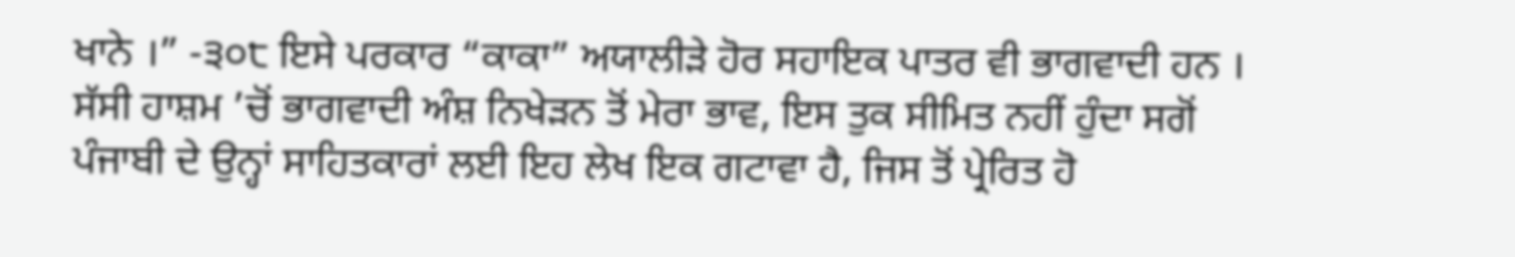ਖਾਨੇ ।” -੩੦੮ ਇਸੇ ਪਰਕਾਰ “ਕਾਕਾ” ਅਯਾਲੀੜੇ ਹੋਰ ਸਹਾਇਕ ਪਾਤਰ ਵੀ ਭਾਗਵਾਦੀ ਹਨ । ਸੱਸੀ ਹਾਸ਼ਮ ’ਚੋਂ ਭਾਗਵਾਦੀ ਅੰਸ਼ ਨਿਖੇੜਨ ਤੋਂ ਮੇਰਾ ਭਾਵ, ਇਸ ਤੁਕ ਸੀਮਿਤ ਨਹੀਂ ਹੁੰਦਾ ਸਗੋਂ ਪੰਜਾਬੀ ਦੇ ਉਨ੍ਹਾਂ ਸਾਹਿਤਕਾਰਾਂ ਲਈ ਇਹ ਲੇਖ ਇਕ ਗਟਾਵਾ ਹੈ, ਜਿਸ ਤੋਂ ਪ੍ਰੇਰਿਤ ਹੋ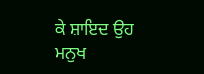ਕੇ ਸ਼ਾਇਦ ਉਹ ਮਨੁਖ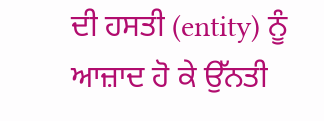ਦੀ ਹਸਤੀ (entity) ਨੂੰ ਆਜ਼ਾਦ ਹੋ ਕੇ ਉੱਨਤੀ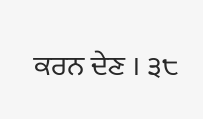ਕਰਨ ਦੇਣ । ੩੮